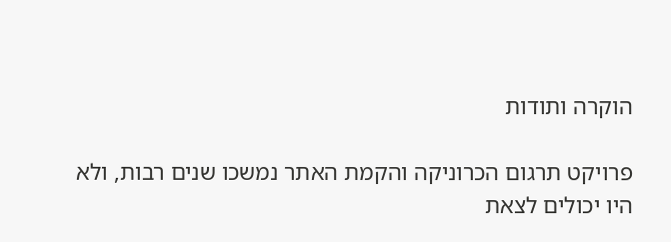הוקרה ותודות

פרויקט תרגום הכרוניקה והקמת האתר נמשכו שנים רבות, ולא היו יכולים לצאת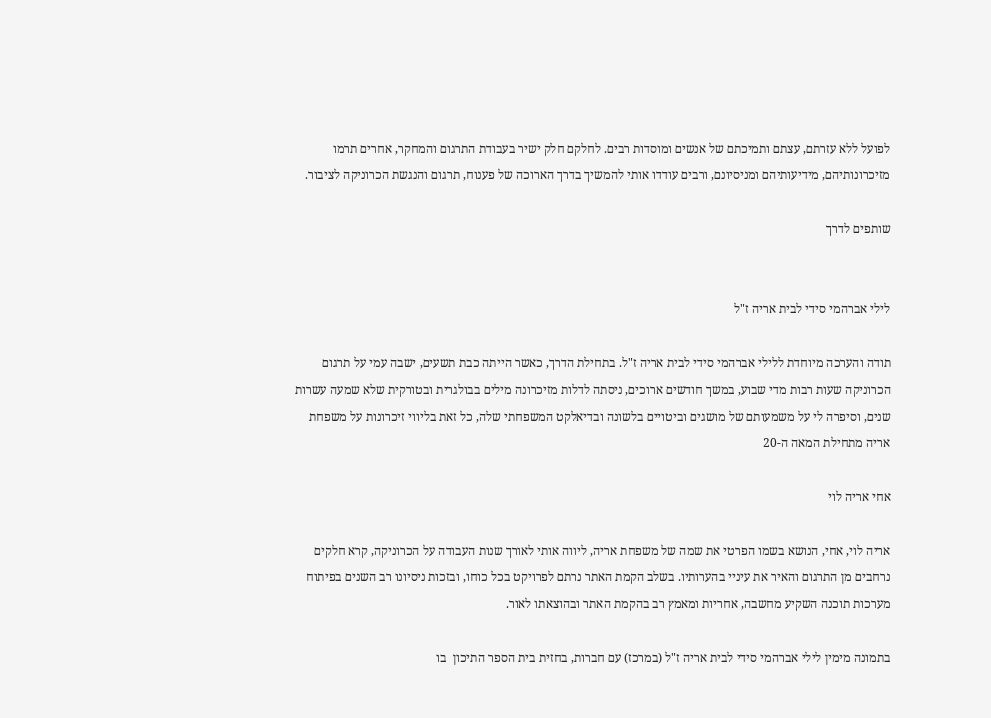לפועל ללא עזרתם, עצתם ותמיכתם של אנשים ומוסדות רבים. לחלקם חלק ישיר בעבודת התרגום והמחקר, אחרים תרמו מזיכרונותיהם, מידיעותיהם ומניסיונם, ורבים עודדו אותי להמשיך בדרך הארוכה של פענוח, תרגום והנגשת הכרוניקה לציבור.

שותפים לדרך


לילי אברהמי סידי לבית אריה ז"ל

תודה והערכה מיוחדת ללילי אברהמי סידי לבית אריה ז"ל. בתחילת הדרך, כאשר הייתה כבת תשעים, ישבה עמי על תרגום הכרוניקה שעות רבות מדי שבוע, במשך חודשים ארוכים, ניסתה לדלות מזיכרונה מילים בבולגרית ובטורקית שלא שמעה עשרות שנים, וסיפרה לי על משמעותם של מושגים וביטויים בלשונה ובדיאלקט המשפחתי שלה, כל זאת בליווי זיכרונות על משפחת אריה מתחילת המאה ה-20

אחי אריה לוי

אריה לוי, אחי, הנושא בשמו הפרטי את שמה של משפחת אריה, ליווה אותי לאורך שנות העבודה על הכרוניקה, קרא חלקים נרחבים מן התרגום והאיר את עיניי בהערותיו. בשלב הקמת האתר נרתם לפרויקט בכל כוחו, ובזכות ניסיונו רב השנים בפיתוח מערכות תוכנה השקיע מחשבה, אחריות ומאמץ רב בהקמת האתר ובהוצאתו לאור.

בתמונה מימין לילי אברהמי סידי לבית אריה ז"ל (במרכז) עם חברות, בחזית בית הספר התיכון  בו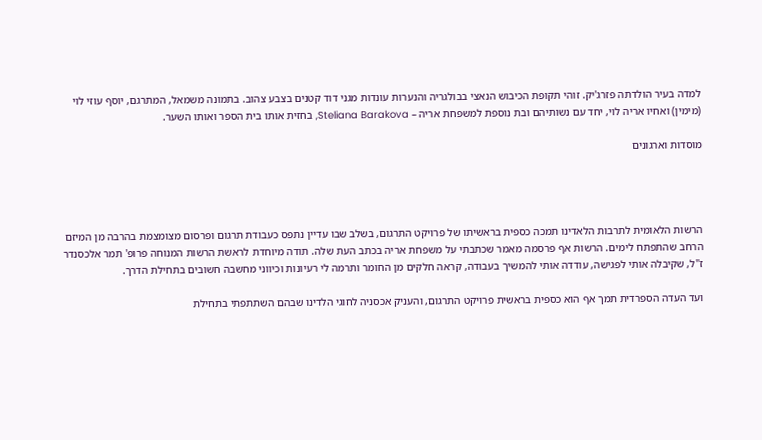למדה בעיר הולדתה פזרג'יק. זוהי תקופת הכיבוש הנאצי בבולגריה והנערות עונדות מגני דוד קטנים בצבע צהוב. בתמונה משמאל, המתרגם, יוסף עוזי לוי (מימין) ואחיו אריה לוי, יחד עם נשותיהם ובת נוספת למשפחת אריה – Steliana Barakova, בחזית אותו בית הספר ואותו השער.

מוסדות וארגונים




הרשות הלאומית לתרבות הלאדינו תמכה כספית בראשיתו של פרויקט התרגום, בשלב שבו עדיין נתפס כעבודת תרגום ופרסום מצומצמת בהרבה מן המיזם הרחב שהתפתח לימים. הרשות אף פרסמה מאמר שכתבתי על משפחת אריה בכתב העת שלה. תודה מיוחדת לראשת הרשות המנוחה פרופ' תמר אלכסנדר ז"ל, שקיבלה אותי לפגישה, עודדה אותי להמשיך בעבודה, קראה חלקים מן החומר ותרמה לי רעיונות וכיווני מחשבה חשובים בתחילת הדרך.

ועד העדה הספרדית תמך אף הוא כספית בראשית פרויקט התרגום, והעניק אכסניה לחוגי הלדינו שבהם השתתפתי בתחילת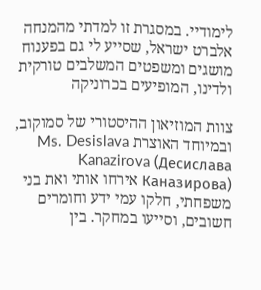לימודיי. במסגרת זו למדתי מהמנחה אלברט ישראל, שסייע לי גם בפענוח מושגים ומשפטים המשלבים טורקית ולדינו, המופיעים בכרוניקה

צוות המוזיאון ההיסטורי של סמוקוב, ובמיוחד האוצרת Ms. Desislava Kanazirova (Десислава Каназирова) אירחו אותי ואת בני משפחתי, חלקו עמי ידע וחומרים חשובים, וסייעו במחקר. בין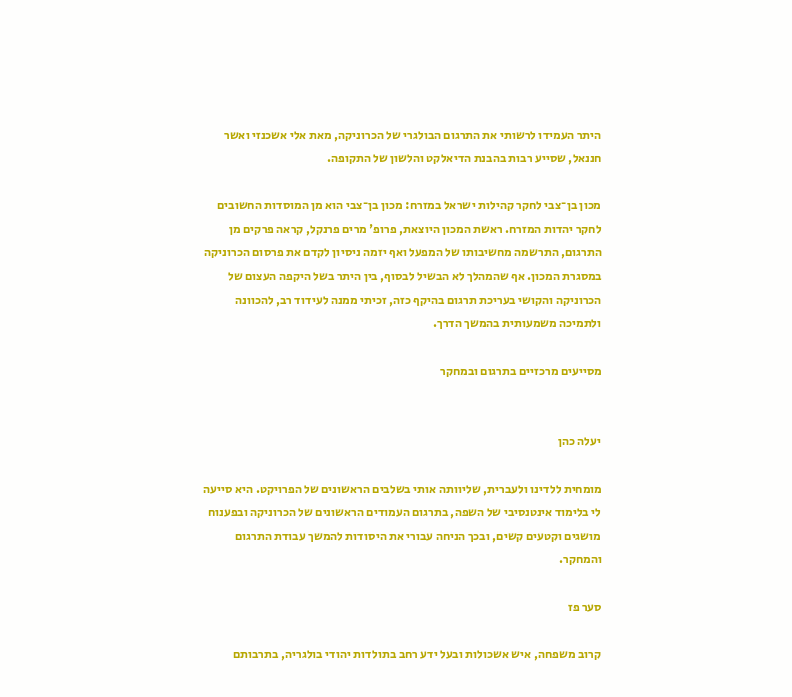היתר העמידו לרשותי את התרגום הבולגרי של הכרוניקה, מאת אלי אשכנזי ואשר חננאל, שסייע רבות בהבנת הדיאלקט והלשון של התקופה.

מכון בן־צבי לחקר קהילות ישראל במזרח: מכון בן־צבי הוא מן המוסדות החשובים לחקר יהדות המזרח. ראשת המכון היוצאת, פרופ' מרים פרנקל, קראה פרקים מן התרגום, התרשמה מחשיבותו של המפעל ואף יזמה ניסיון לקדם את פרסום הכרוניקה במסגרת המכון. אף שהמהלך לא הבשיל לבסוף, בין היתר בשל היקפה העצום של הכרוניקה והקושי בעריכת תרגום בהיקף כזה, זכיתי ממנה לעידוד רב, להכוונה ולתמיכה משמעותית בהמשך הדרך.

מסייעים מרכזיים בתרגום ובמחקר


יעלה כהן

מומחית ללדינו ולעברית, שליוותה אותי בשלבים הראשונים של הפרויקט. היא סייעה לי בלימוד אינטנסיבי של השפה, בתרגום העמודים הראשונים של הכרוניקה ובפענוח מושגים וקטעים קשים, ובכך הניחה עבורי את היסודות להמשך עבודת התרגום והמחקר.

סער פז

קרוב משפחה, איש אשכולות ובעל ידע רחב בתולדות יהודי בולגריה, בתרבותם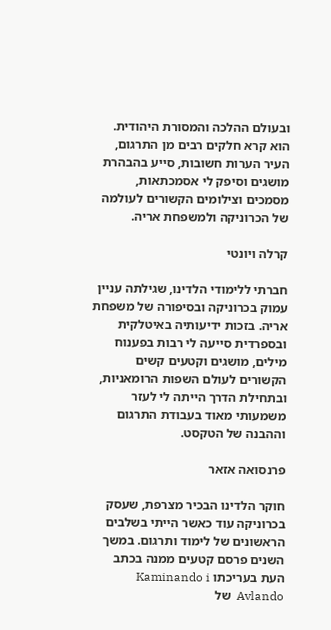ובעולם ההלכה והמסורת היהודית. הוא קרא חלקים רבים מן התרגום, העיר הערות חשובות, סייע בהבהרת מושגים וסיפק לי אסמכתאות, מסמכים וצילומים הקשורים לעולמה של הכרוניקה ולמשפחת אריה.

קרלה ויונטי

חברתי ללימודי הלדינו, שגילתה עניין עמוק בכרוניקה ובסיפורה של משפחת אריה. בזכות ידיעותיה באיטלקית ובספרדית סייעה לי רבות בפענוח מילים, מושגים וקטעים קשים הקשורים לעולם השפות הרומאניות, ובתחילת הדרך הייתה לי לעזר משמעותי מאוד בעבודת התרגום וההבנה של הטקסט.

פרנסואה אזאר

חוקר הלדינו הבכיר מצרפת, שעסק בכרוניקה עוד כאשר הייתי בשלבים הראשונים של לימוד ותרגום. במשך השנים פרסם קטעים ממנה בכתב העת בעריכתו Kaminando i Avlando  של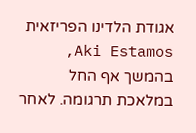אגודת הלדינו הפריזאית Aki Estamos, בהמשך אף החל במלאכת תרגומה. לאחר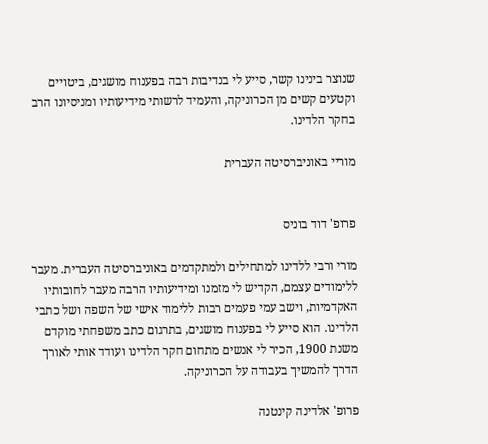שנוצר בינינו קשר, סייע לי בנדיבות רבה בפענוח מושגים, ביטויים וקטעים קשים מן הכרוניקה, והעמיד לרשותי מידיעותיו ומניסיונו הרב בחקר הלדינו.

מוריי באוניברסיטה העברית


פרופ' דוד בוניס

מורי ורבי ללדינו למתחילים ולמתקדמים באוניברסיטה העברית. מעבר ללימודים עצמם, הקדיש לי מזמנו ומידיעותיו הרבה מעבר לחובותיו האקדמיות, וישב עמי פעמים רבות ללימוד אישי של השפה ושל כתבי הלדינו. הוא סייע לי בפענוח מושגים, בתרגום כתב משפחתי מוקדם משנת 1900, הכיר לי אנשים מתחום חקר הלדינו ועודד אותי לאורך הדרך להמשיך בעבודה על הכרוניקה.

פרופ' אלדינה קינטנה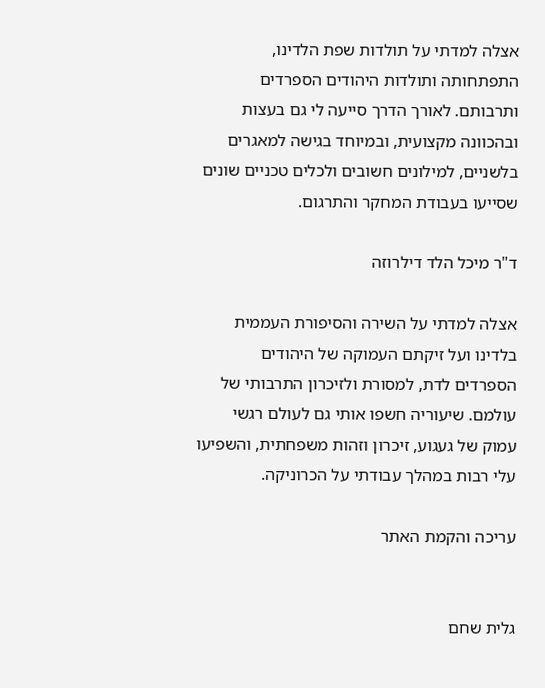אצלה למדתי על תולדות שפת הלדינו, התפתחותה ותולדות היהודים הספרדים ותרבותם. לאורך הדרך סייעה לי גם בעצות ובהכוונה מקצועית, ובמיוחד בגישה למאגרים בלשניים, למילונים חשובים ולכלים טכניים שונים שסייעו בעבודת המחקר והתרגום.

ד"ר מיכל הלד דילרוזה

אצלה למדתי על השירה והסיפורת העממית בלדינו ועל זיקתם העמוקה של היהודים הספרדים לדת, למסורת ולזיכרון התרבותי של עולמם. שיעוריה חשפו אותי גם לעולם רגשי עמוק של געגוע, זיכרון וזהות משפחתית, והשפיעו עלי רבות במהלך עבודתי על הכרוניקה.

עריכה והקמת האתר


גלית שחם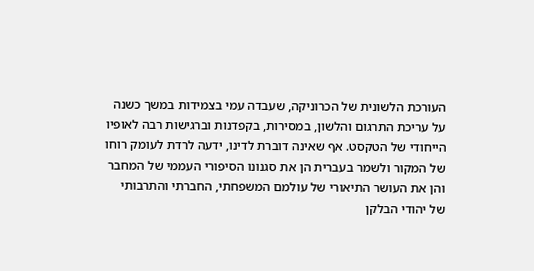העורכת הלשונית של הכרוניקה, שעבדה עמי בצמידות במשך כשנה על עריכת התרגום והלשון, במסירות, בקפדנות וברגישות רבה לאופיו הייחודי של הטקסט. אף שאינה דוברת לדינו, ידעה לרדת לעומק רוחו של המקור ולשמר בעברית הן את סגנונו הסיפורי העממי של המחבר והן את העושר התיאורי של עולמם המשפחתי, החברתי והתרבותי של יהודי הבלקן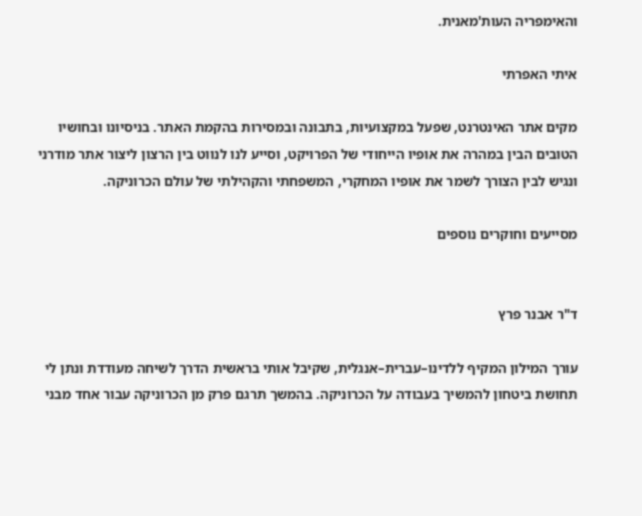והאימפריה העות'מאנית.

איתי האפרתי

מקים אתר האינטרנט, שפעל במקצועיות, בתבונה ובמסירות בהקמת האתר. בניסיונו ובחושיו הטובים הבין במהרה את אופיו הייחודי של הפרויקט, וסייע לנו לנווט בין הרצון ליצור אתר מודרני ונגיש לבין הצורך לשמר את אופיו המחקרי, המשפחתי והקהילתי של עולם הכרוניקה.

מסייעים וחוקרים נוספים


ד"ר אבנר פרץ

עורך המילון המקיף ללדינו–עברית–אנגלית, שקיבל אותי בראשית הדרך לשיחה מעודדת ונתן לי תחושת ביטחון להמשיך בעבודה על הכרוניקה. בהמשך תרגם פרק מן הכרוניקה עבור אחד מבני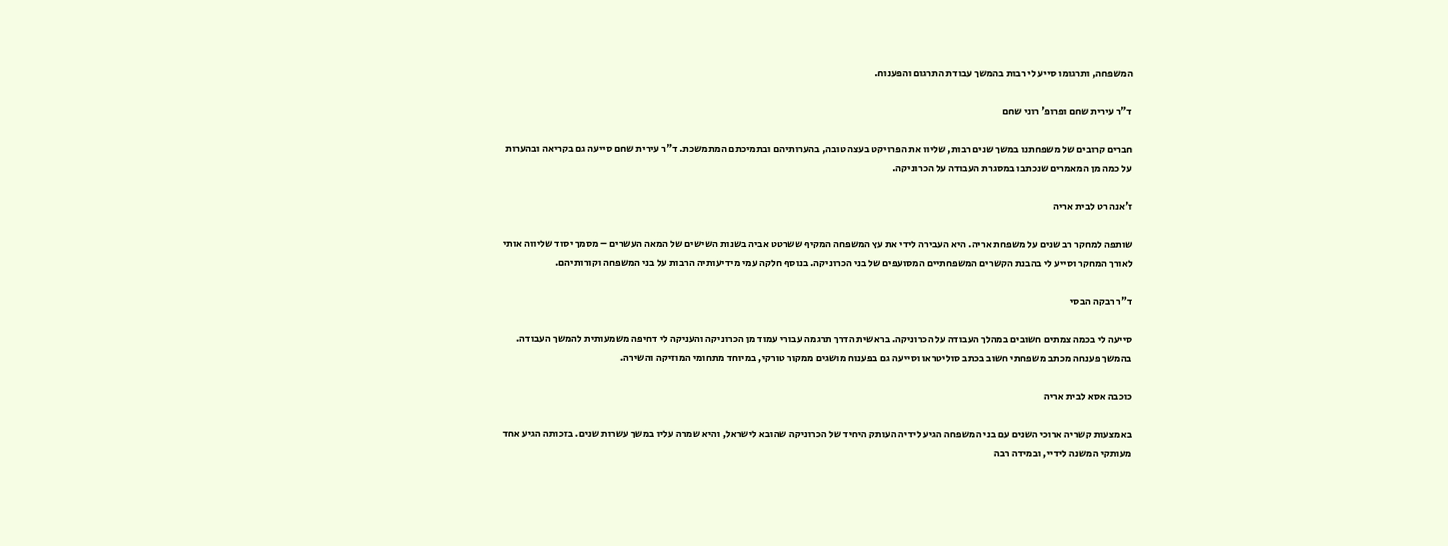המשפחה, ותרגומו סייע לי רבות בהמשך עבודת התרגום והפענוח.

ד"ר עירית שחם ופרופ' רוני שחם

חברים קרובים של משפחתנו במשך שנים רבות, שליוו את הפרויקט בעצה טובה, בהערותיהם ובתמיכתם המתמשכת. ד"ר עירית שחם סייעה גם בקריאה ובהערות על כמה מן המאמרים שנכתבו במסגרת העבודה על הכרוניקה.

ז'אנה רט לבית אריה

שותפה למחקר רב שנים על משפחת אריה. היא העבירה לידי את עץ המשפחה המקיף ששרטט אביה בשנות השישים של המאה העשרים – מסמך יסוד שליווה אותי לאורך המחקר וסייע לי בהבנת הקשרים המשפחתיים המסועפים של בני הכרוניקה. בנוסף חלקה עמי מידיעותיה הרבות על בני המשפחה וקורותיהם.

ד"ר רבקה הבסי

סייעה לי בכמה צמתים חשובים במהלך העבודה על הכרוניקה. בראשית הדרך תרגמה עבורי עמוד מן הכרוניקה והעניקה לי דחיפה משמעותית להמשך העבודה. בהמשך פענחה מכתב משפחתי חשוב בכתב סוליטראו וסייעה גם בפענוח מושגים ממקור טורקי, במיוחד מתחומי המוזיקה והשירה.

כוכבה אסא לבית אריה

באמצעות קשריה ארוכי השנים עם בני המשפחה הגיע לידיה העותק היחיד של הכרוניקה שהובא לישראל, והיא שמרה עליו במשך עשרות שנים. בזכותה הגיע אחד מעותקי המשנה לידיי, ובמידה רבה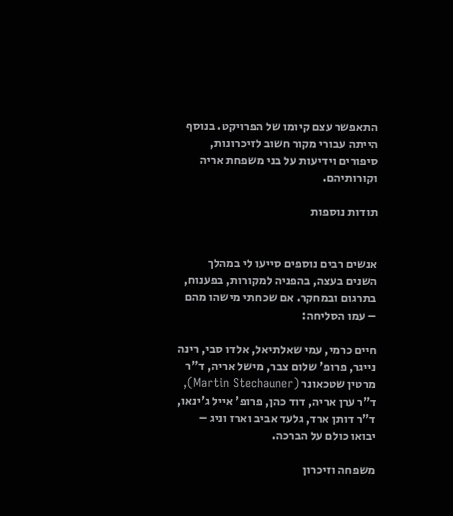התאפשר עצם קיומו של הפרויקט. בנוסף הייתה עבורי מקור חשוב לזיכרונות, סיפורים וידיעות על בני משפחת אריה וקורותיהם.

תודות נוספות


אנשים רבים נוספים סייעו לי במהלך השנים בעצה, בהפניה למקורות, בפענוח, בתרגום ובמחקר. אם שכחתי מישהו מהם – עמו הסליחה:

חיים כרמי, עמי שאלתיאל, אלדו סבי, רינה נייגר, פרופ' שלום צבר, מישל אריה, ד"ר מרטין שטכאונר (Martin Stechauner), ד"ר ערן אריה, דוד כהן, פרופ' אייל ג'ינאו, ד"ר דותן ארד, גלעד אביב וארז וניג – יבואו כולם על הברכה.

משפחה וזיכרון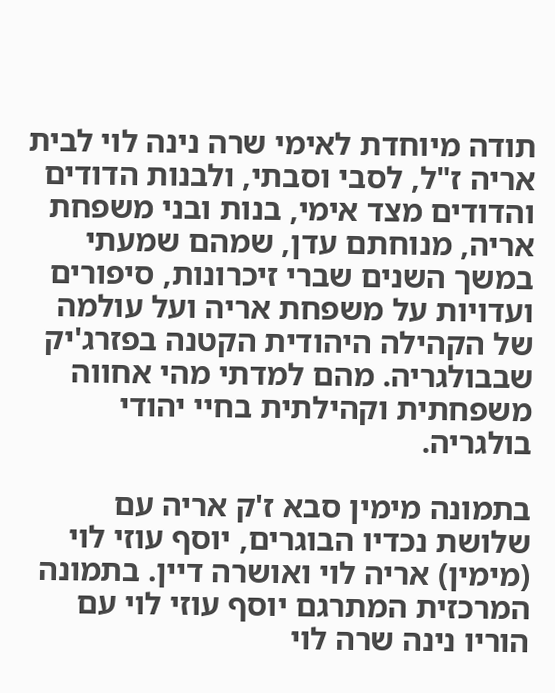תודה מיוחדת לאימי שרה נינה לוי לבית אריה ז"ל, לסבי וסבתי, ולבנות הדודים והדודים מצד אימי, בנות ובני משפחת אריה, מנוחתם עדן, שמהם שמעתי במשך השנים שברי זיכרונות, סיפורים ועדויות על משפחת אריה ועל עולמה של הקהילה היהודית הקטנה בפזרג'יק שבבולגריה. מהם למדתי מהי אחווה משפחתית וקהילתית בחיי יהודי בולגריה.

בתמונה מימין סבא ז'ק אריה עם שלושת נכדיו הבוגרים, יוסף עוזי לוי (מימין) אריה לוי ואושרה דיין. בתמונה המרכזית המתרגם יוסף עוזי לוי עם הוריו נינה שרה לוי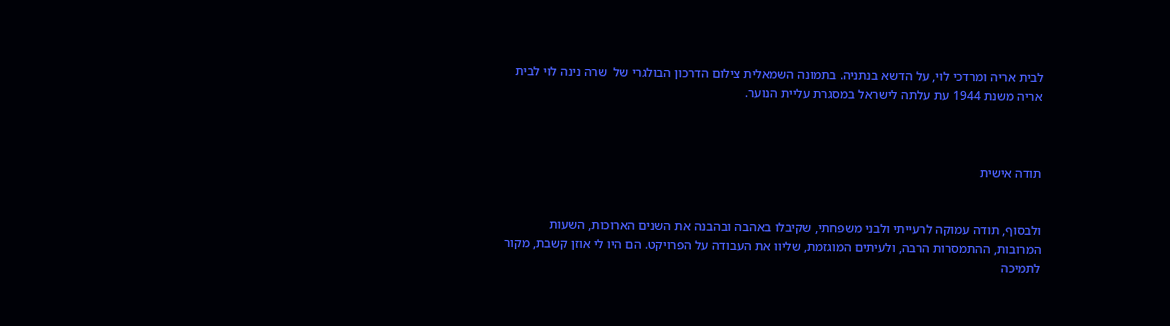לבית אריה ומרדכי לוי, על הדשא בנתניה. בתמונה השמאלית צילום הדרכון הבולגרי של  שרה נינה לוי לבית אריה משנת 1944 עת עלתה לישראל במסגרת עליית הנוער.



תודה אישית


ולבסוף, תודה עמוקה לרעייתי ולבני משפחתי, שקיבלו באהבה ובהבנה את השנים הארוכות, השעות המרובות, ההתמסרות הרבה, ולעיתים המוגזמת, שליוו את העבודה על הפרויקט. הם היו לי אוזן קשבת, מקור לתמיכה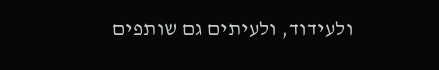ולעידוד, ולעיתים גם שותפים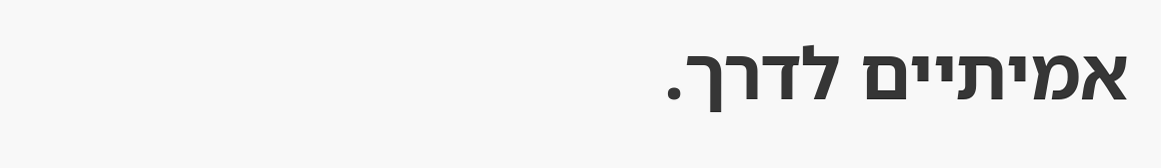אמיתיים לדרך.